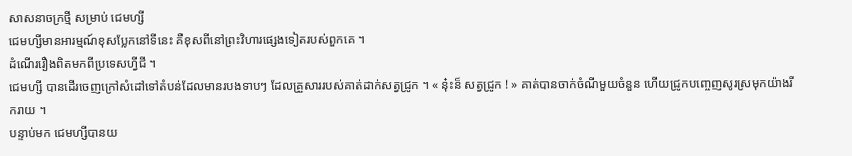សាសនាចក្រថ្មី សម្រាប់ ជេមហ្សី
ជេមហ្សីមានអារម្មណ៍ខុសប្លែកនៅទីនេះ គឺខុសពីនៅព្រះវិហារផ្សេងទៀតរបស់ពួកគេ ។
ដំណើររឿងពិតមកពីប្រទេសហ្វីជី ។
ជេមហ្សី បានដើរចេញក្រៅសំដៅទៅតំបន់ដែលមានរបងទាបៗ ដែលគ្រួសាររបស់គាត់ដាក់សត្វជ្រូក ។ « នុ៎ះន៏ សត្វជ្រូក ! » គាត់បានចាក់ចំណីមួយចំនួន ហើយជ្រូកបញ្ចេញសូរស្រមុកយ៉ាងរីករាយ ។
បន្ទាប់មក ជេមហ្សីបានយ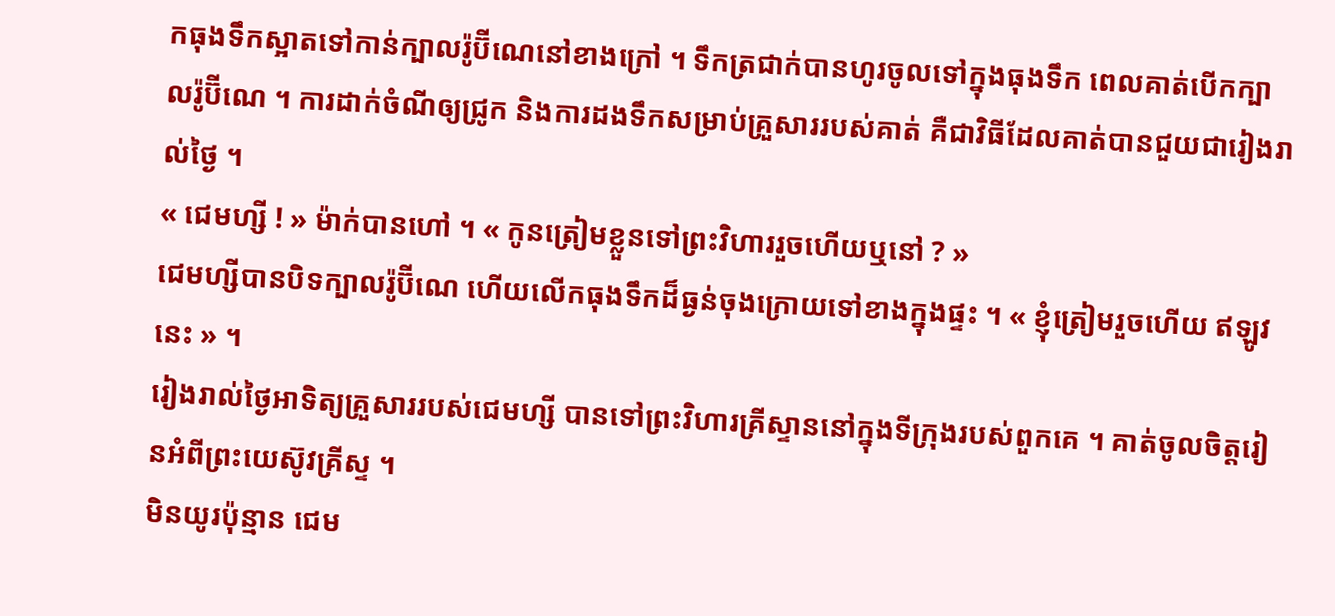កធុងទឹកស្អាតទៅកាន់ក្បាលរ៉ូប៊ីណេនៅខាងក្រៅ ។ ទឹកត្រជាក់បានហូរចូលទៅក្នុងធុងទឹក ពេលគាត់បើកក្បាលរ៉ូប៊ីណេ ។ ការដាក់ចំណីឲ្យជ្រូក និងការដងទឹកសម្រាប់គ្រួសាររបស់គាត់ គឺជាវិធីដែលគាត់បានជួយជារៀងរាល់ថ្ងៃ ។
« ជេមហ្សី ! » ម៉ាក់បានហៅ ។ « កូនត្រៀមខ្លួនទៅព្រះវិហាររួចហើយឬនៅ ? »
ជេមហ្សីបានបិទក្បាលរ៉ូប៊ីណេ ហើយលើកធុងទឹកដ៏ធ្ងន់ចុងក្រោយទៅខាងក្នុងផ្ទះ ។ « ខ្ញុំត្រៀមរួចហើយ ឥឡូវនេះ » ។
រៀងរាល់ថ្ងៃអាទិត្យគ្រួសាររបស់ជេមហ្សី បានទៅព្រះវិហារគ្រីស្ទាននៅក្នុងទីក្រុងរបស់ពួកគេ ។ គាត់ចូលចិត្តរៀនអំពីព្រះយេស៊ូវគ្រីស្ទ ។
មិនយូរប៉ុន្មាន ជេម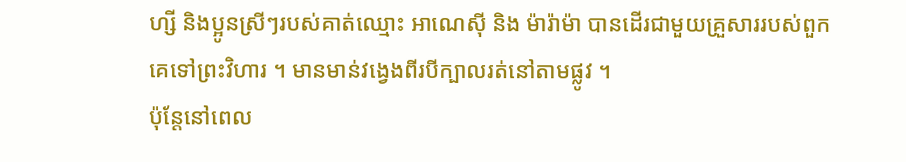ហ្សី និងប្អូនស្រីៗរបស់គាត់ឈ្មោះ អាណេស៊ី និង ម៉ារ៉ាម៉ា បានដើរជាមួយគ្រួសាររបស់ពួកគេទៅព្រះវិហារ ។ មានមាន់វង្វេងពីរបីក្បាលរត់នៅតាមផ្លូវ ។
ប៉ុន្តែនៅពេល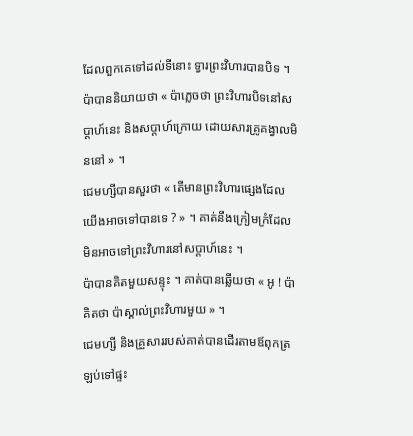ដែលពួកគេទៅដល់ទីនោះ ទ្វារព្រះវិហារបានបិទ ។ ប៉ាបាននិយាយថា « ប៉ាភ្លេចថា ព្រះវិហារបិទនៅសប្តាហ៍នេះ និងសប្តាហ៍ក្រោយ ដោយសារគ្រូគង្វាលមិននៅ » ។
ជេមហ្សីបានសួរថា « តើមានព្រះវិហារផ្សេងដែលយើងអាចទៅបានទេ ? » ។ គាត់នឹងក្រៀមក្រំដែលមិនអាចទៅព្រះវិហារនៅសប្តាហ៍នេះ ។
ប៉ាបានគិតមួយសន្ទុះ ។ គាត់បានឆ្លើយថា « អូ ! ប៉ាគិតថា ប៉ាស្គាល់ព្រះវិហារមួយ » ។
ជេមហ្សី និងគ្រួសាររបស់គាត់បានដើរតាមឪពុកត្រឡប់ទៅផ្ទះ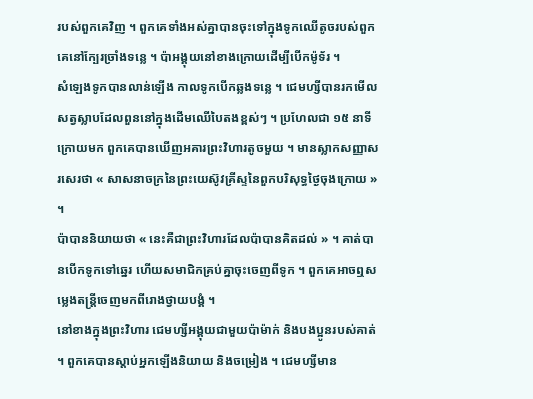របស់ពួកគេវិញ ។ ពួកគេទាំងអស់គ្នាបានចុះទៅក្នុងទូកឈើតូចរបស់ពួកគេនៅក្បែរច្រាំងទន្លេ ។ ប៉ាអង្គុយនៅខាងក្រោយដើម្បីបើកម៉ូទ័រ ។
សំឡេងទូកបានលាន់ឡើង កាលទូកបើកឆ្លងទន្លេ ។ ជេមហ្សីបានរកមើលសត្វស្លាបដែលពួននៅក្នុងដើមឈើបៃតងខ្ពស់ៗ ។ ប្រហែលជា ១៥ នាទីក្រោយមក ពួកគេបានឃើញអគារព្រះវិហារតូចមួយ ។ មានស្លាកសញ្ញាសរសេរថា « សាសនាចក្រនៃព្រះយេស៊ូវគ្រីស្ទនៃពួកបរិសុទ្ធថ្ងៃចុងក្រោយ » ។
ប៉ាបាននិយាយថា « នេះគឺជាព្រះវិហារដែលប៉ាបានគិតដល់ » ។ គាត់បានបើកទូកទៅឆ្នេរ ហើយសមាជិកគ្រប់គ្នាចុះចេញពីទូក ។ ពួកគេអាចឮសម្លេងតន្ត្រីចេញមកពីរោងថ្វាយបង្គំ ។
នៅខាងក្នុងព្រះវិហារ ជេមហ្សីអង្គុយជាមួយប៉ាម៉ាក់ និងបងប្អូនរបស់គាត់ ។ ពួកគេបានស្តាប់អ្នកឡើងនិយាយ និងចម្រៀង ។ ជេមហ្សីមាន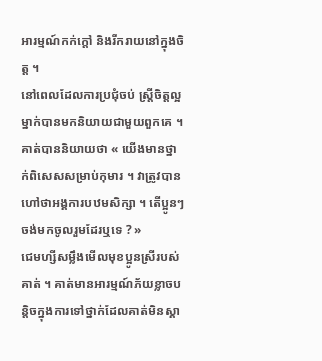អារម្មណ៍កក់ក្តៅ និងរីករាយនៅក្នុងចិត្ត ។
នៅពេលដែលការប្រជុំចប់ ស្ត្រីចិត្តល្អម្នាក់បានមកនិយាយជាមួយពួកគេ ។ គាត់បាននិយាយថា « យើងមានថ្នាក់ពិសេសសម្រាប់កុមារ ។ វាត្រូវបានហៅថាអង្គការបឋមសិក្សា ។ តើប្អូនៗចង់មកចូលរួមដែរឬទេ ? »
ជេមហ្សីសម្លឹងមើលមុខប្អូនស្រីរបស់គាត់ ។ គាត់មានអារម្មណ៍ភ័យខ្លាចបន្តិចក្នុងការទៅថ្នាក់ដែលគាត់មិនស្គា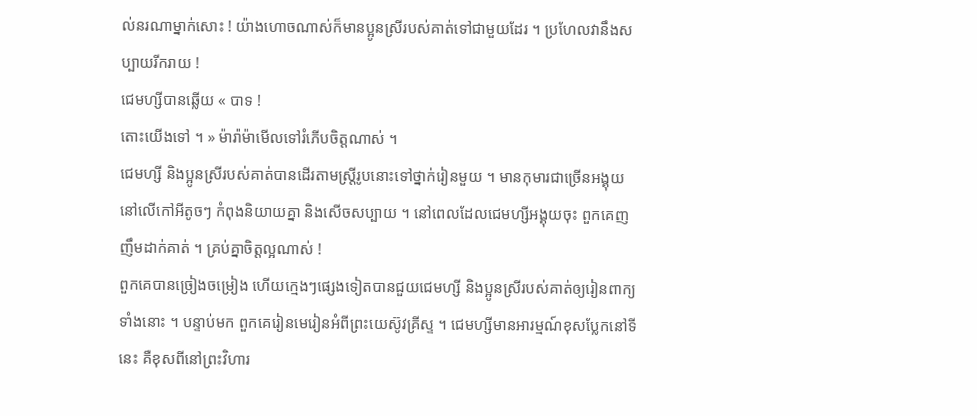ល់នរណាម្នាក់សោះ ! យ៉ាងហោចណាស់ក៏មានប្អូនស្រីរបស់គាត់ទៅជាមួយដែរ ។ ប្រហែលវានឹងសប្បាយរីករាយ !
ជេមហ្សីបានឆ្លើយ « បាទ !
តោះយើងទៅ ។ » ម៉ារ៉ាម៉ាមើលទៅរំភើបចិត្តណាស់ ។
ជេមហ្សី និងប្អូនស្រីរបស់គាត់បានដើរតាមស្ត្រីរូបនោះទៅថ្នាក់រៀនមួយ ។ មានកុមារជាច្រើនអង្គុយនៅលើកៅអីតូចៗ កំពុងនិយាយគ្នា និងសើចសប្បាយ ។ នៅពេលដែលជេមហ្សីអង្គុយចុះ ពួកគេញញឹមដាក់គាត់ ។ គ្រប់គ្នាចិត្តល្អណាស់ !
ពួកគេបានច្រៀងចម្រៀង ហើយក្មេងៗផ្សេងទៀតបានជួយជេមហ្សី និងប្អូនស្រីរបស់គាត់ឲ្យរៀនពាក្យទាំងនោះ ។ បន្ទាប់មក ពួកគេរៀនមេរៀនអំពីព្រះយេស៊ូវគ្រីស្ទ ។ ជេមហ្សីមានអារម្មណ៍ខុសប្លែកនៅទីនេះ គឺខុសពីនៅព្រះវិហារ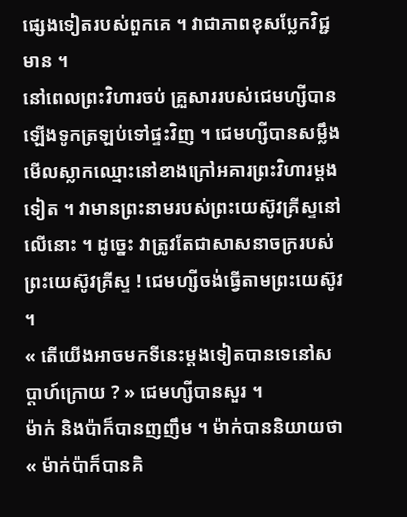ផ្សេងទៀតរបស់ពួកគេ ។ វាជាភាពខុសប្លែកវិជ្ជមាន ។
នៅពេលព្រះវិហារចប់ គ្រួសាររបស់ជេមហ្សីបានឡើងទូកត្រឡប់ទៅផ្ទះវិញ ។ ជេមហ្សីបានសម្លឹងមើលស្លាកឈ្មោះនៅខាងក្រៅអគារព្រះវិហារម្តងទៀត ។ វាមានព្រះនាមរបស់ព្រះយេស៊ូវគ្រីស្ទនៅលើនោះ ។ ដូច្នេះ វាត្រូវតែជាសាសនាចក្ររបស់ព្រះយេស៊ូវគ្រីស្ទ ! ជេមហ្សីចង់ធ្វើតាមព្រះយេស៊ូវ ។
« តើយើងអាចមកទីនេះម្តងទៀតបានទេនៅសប្តាហ៍ក្រោយ ? » ជេមហ្សីបានសួរ ។
ម៉ាក់ និងប៉ាក៏បានញញឹម ។ ម៉ាក់បាននិយាយថា « ម៉ាក់ប៉ាក៏បានគិ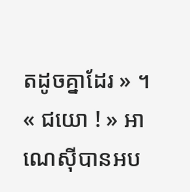តដូចគ្នាដែរ » ។
« ជយោ ! » អាណេស៊ីបានអប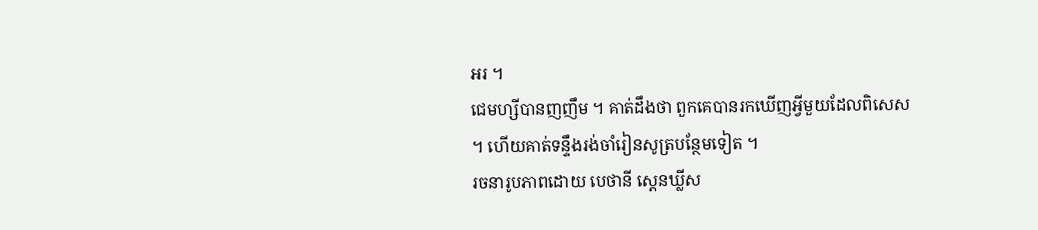អរ ។
ជេមហ្សីបានញញឹម ។ គាត់ដឹងថា ពួកគេបានរកឃើញអ្វីមួយដែលពិសេស ។ ហើយគាត់ទន្ទឹងរង់ចាំរៀនសូត្របន្ថែមទៀត ។
រចនារូបភាពដោយ បេថានី ស្តេនឃ្លីស